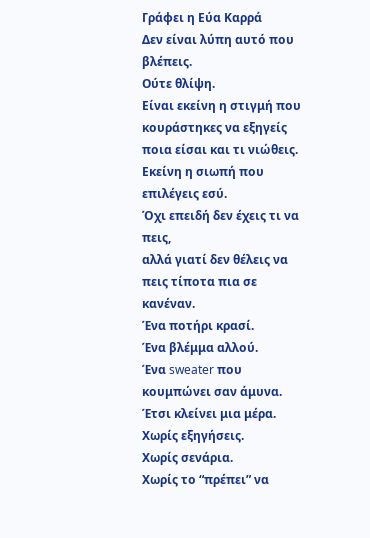Γράφει η Εύα Καρρά
Δεν είναι λύπη αυτό που βλέπεις.
Ούτε θλίψη.
Είναι εκείνη η στιγμή που κουράστηκες να εξηγείς ποια είσαι και τι νιώθεις.
Εκείνη η σιωπή που επιλέγεις εσύ.
Όχι επειδή δεν έχεις τι να πεις,
αλλά γιατί δεν θέλεις να πεις τίποτα πια σε κανέναν.
Ένα ποτήρι κρασί.
Ένα βλέμμα αλλού.
Ένα sweater που κουμπώνει σαν άμυνα.
Έτσι κλείνει μια μέρα.
Χωρίς εξηγήσεις.
Χωρίς σενάρια.
Χωρίς το “πρέπει” να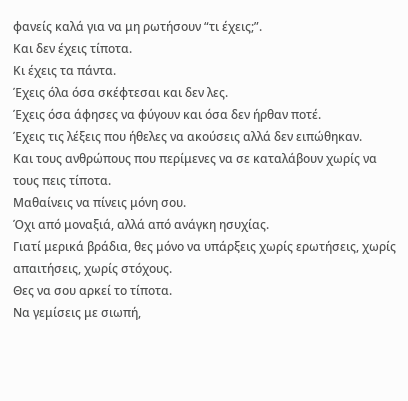φανείς καλά για να μη ρωτήσουν “τι έχεις;”.
Και δεν έχεις τίποτα.
Κι έχεις τα πάντα.
Έχεις όλα όσα σκέφτεσαι και δεν λες.
Έχεις όσα άφησες να φύγουν και όσα δεν ήρθαν ποτέ.
Έχεις τις λέξεις που ήθελες να ακούσεις αλλά δεν ειπώθηκαν.
Και τους ανθρώπους που περίμενες να σε καταλάβουν χωρίς να τους πεις τίποτα.
Μαθαίνεις να πίνεις μόνη σου.
Όχι από μοναξιά, αλλά από ανάγκη ησυχίας.
Γιατί μερικά βράδια, θες μόνο να υπάρξεις χωρίς ερωτήσεις, χωρίς απαιτήσεις, χωρίς στόχους.
Θες να σου αρκεί το τίποτα.
Να γεμίσεις με σιωπή,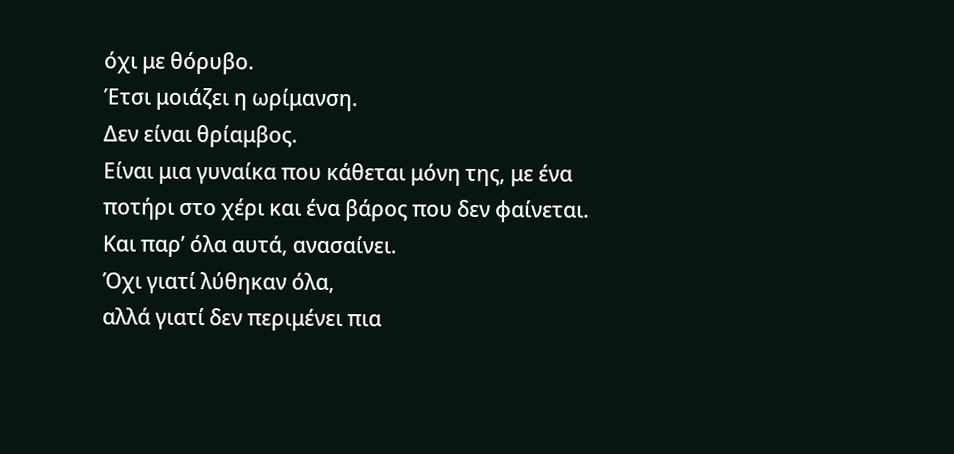όχι με θόρυβο.
Έτσι μοιάζει η ωρίμανση.
Δεν είναι θρίαμβος.
Είναι μια γυναίκα που κάθεται μόνη της, με ένα ποτήρι στο χέρι και ένα βάρος που δεν φαίνεται.
Και παρ’ όλα αυτά, ανασαίνει.
Όχι γιατί λύθηκαν όλα,
αλλά γιατί δεν περιμένει πια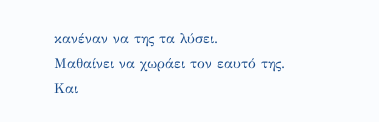κανέναν να της τα λύσει.
Μαθαίνει να χωράει τον εαυτό της.
Και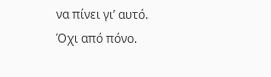να πίνει γι’ αυτό.
Όχι από πόνο.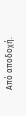Από αποδοχή.